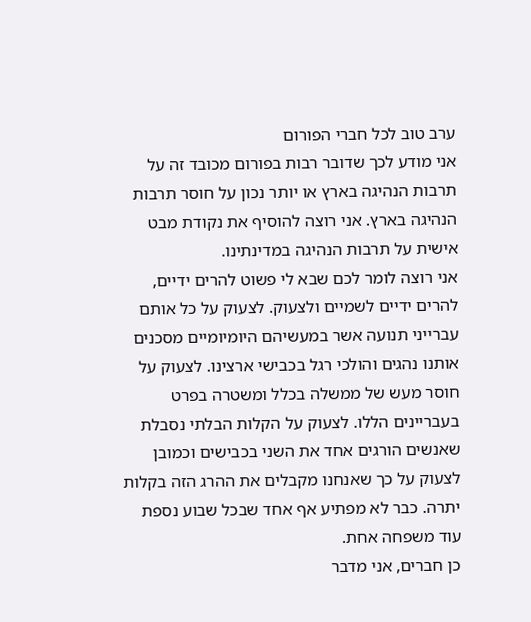ערב טוב לכל חברי הפורום
אני מודע לכך שדובר רבות בפורום מכובד זה על תרבות הנהיגה בארץ או יותר נכון על חוסר תרבות הנהיגה בארץ. אני רוצה להוסיף את נקודת מבט אישית על תרבות הנהיגה במדינתינו.
אני רוצה לומר לכם שבא לי פשוט להרים ידיים, להרים ידיים לשמיים ולצעוק. לצעוק על כל אותם עברייני תנועה אשר במעשיהם היומיומיים מסכנים אותנו נהגים והולכי רגל בכבישי ארצינו. לצעוק על חוסר מעש של ממשלה בכלל ומשטרה בפרט בעבריינים הללו. לצעוק על הקלות הבלתי נסבלת שאנשים הורגים אחד את השני בכבישים וכמובן לצעוק על כך שאנחנו מקבלים את ההרג הזה בקלות יתרה. כבר לא מפתיע אף אחד שבכל שבוע נספת עוד משפחה אחת.
כן חברים, אני מדבר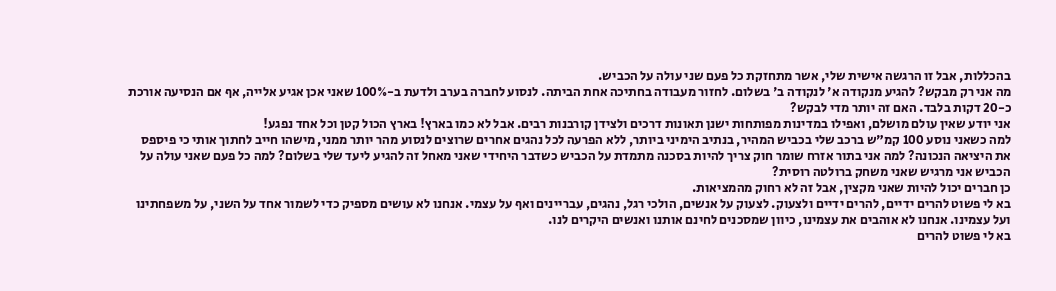בהכללות, אבל זו הרגשה אישית שלי, אשר מתחזקת כל פעם שני עולה על הכביש.
מה אני רק מבקש? להגיע מנקודה א' לנקודה ב' בשלום. לחזור מעבודה בחתיכה אחת הביתה. לנסוע לחברה בערב ולדעת ב-100% שאני אכן אגיע אלייה, אף אם הנסיעה אורכת כ-20 דקות בלבד. האם זה יותר מדי לבקש?
אני יודע שאין עולם מושלם, ואפילו במדינות מפותחות ישנן תאונות דרכים ולצידן קורבנות רבים. אבל לא כמו בארץ! בארץ הכול קטן וכל אחד נפגע!
למה כשאני נוסע 100 קמ"ש ברכב שלי בכביש המהיר, בנתיב הימיני ביותר, ללא הפרעה לכל נהגים אחרים שרוצים לנסוע מהר יותר ממני, מישהו חייב לחתוך אותי כי פיספס את היציאה הנכונה? למה אני בתור אזרח שומר חוק צריך להיות בסכנה מתמדת על הכביש כשדבר היחידי שאני מאחל זה להגיע ליעד שלי בשלום? למה כל פעם שאני עולה על הכביש אני מרגיש שאני משחק ברולטה רוסית?
כן חברים יכול להיות שאני מקצין, אבל זה לא רחוק מהמציאות.
בא לי פשוט להרים ידיים, להרים ידיים ולצעוק. לצעוק על אנשים, הולכי רגל, נהגים, עבריינים ואף על עצמי. אנחנו לא עושים מספיק כדי לשמור אחד על השני, על משפחתינו ועל עצמינו. אנחנו לא אוהבים את עצמינו, כיוון שמסכנים לחינם אותנו ואנשים היקרים לנו.
בא לי פשוט להרים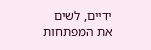ידיים, לשים את המפתחות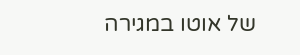של אוטו במגירה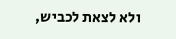ולא לצאת לכביש,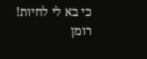כי בא לי לחיות!
רומן